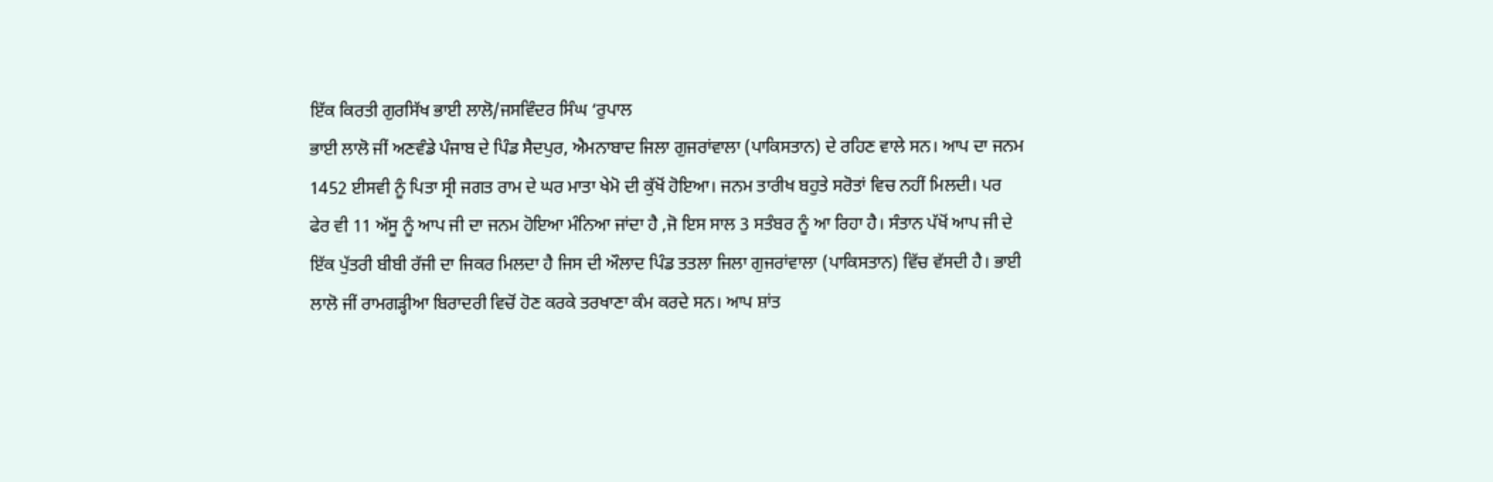ਇੱਕ ਕਿਰਤੀ ਗੁਰਸਿੱਖ ਭਾਈ ਲਾਲੋ/ਜਸਵਿੰਦਰ ਸਿੰਘ ‘ਰੁਪਾਲ
ਭਾਈ ਲਾਲੋ ਜੀਂ ਅਣਵੰਡੇ ਪੰਜਾਬ ਦੇ ਪਿੰਡ ਸੈਦਪੁਰ, ਐਮਨਾਬਾਦ ਜਿਲਾ ਗੁਜਰਾਂਵਾਲਾ (ਪਾਕਿਸਤਾਨ) ਦੇ ਰਹਿਣ ਵਾਲੇ ਸਨ। ਆਪ ਦਾ ਜਨਮ 1452 ਈਸਵੀ ਨੂੰ ਪਿਤਾ ਸ੍ਰੀ ਜਗਤ ਰਾਮ ਦੇ ਘਰ ਮਾਤਾ ਖੇਮੋ ਦੀ ਕੁੱਖੋਂ ਹੋਇਆ। ਜਨਮ ਤਾਰੀਖ ਬਹੁਤੇ ਸਰੋਤਾਂ ਵਿਚ ਨਹੀਂ ਮਿਲਦੀ। ਪਰ ਫੇਰ ਵੀ 11 ਅੱਸੂ ਨੂੰ ਆਪ ਜੀ ਦਾ ਜਨਮ ਹੋਇਆ ਮੰਨਿਆ ਜਾਂਦਾ ਹੈ ,ਜੋ ਇਸ ਸਾਲ 3 ਸਤੰਬਰ ਨੂੰ ਆ ਰਿਹਾ ਹੈ। ਸੰਤਾਨ ਪੱਖੋਂ ਆਪ ਜੀ ਦੇ ਇੱਕ ਪੁੱਤਰੀ ਬੀਬੀ ਰੱਜੀ ਦਾ ਜਿਕਰ ਮਿਲਦਾ ਹੈ ਜਿਸ ਦੀ ਔਲਾਦ ਪਿੰਡ ਤਤਲਾ ਜਿਲਾ ਗੁਜਰਾਂਵਾਲਾ (ਪਾਕਿਸਤਾਨ) ਵਿੱਚ ਵੱਸਦੀ ਹੈ। ਭਾਈ ਲਾਲੋ ਜੀਂ ਰਾਮਗੜ੍ਹੀਆ ਬਿਰਾਦਰੀ ਵਿਚੋਂ ਹੋਣ ਕਰਕੇ ਤਰਖਾਣਾ ਕੰਮ ਕਰਦੇ ਸਨ। ਆਪ ਸ਼ਾਂਤ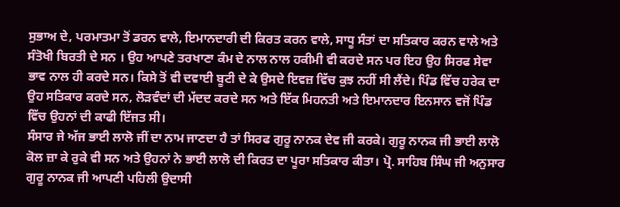ਸੁਭਾਅ ਦੇ, ਪਰਮਾਤਮਾ ਤੋਂ ਡਰਨ ਵਾਲੇ, ਇਮਾਨਦਾਰੀ ਦੀ ਕਿਰਤ ਕਰਨ ਵਾਲੇ, ਸਾਧੂ ਸੰਤਾਂ ਦਾ ਸਤਿਕਾਰ ਕਰਨ ਵਾਲੇ ਅਤੇ ਸੰਤੋਖੀ ਬਿਰਤੀ ਦੇ ਸਨ । ਉਹ ਆਪਣੇ ਤਰਖਾਣਾ ਕੰਮ ਦੇ ਨਾਲ ਨਾਲ ਹਕੀਮੀ ਵੀ ਕਰਦੇ ਸਨ ਪਰ ਇਹ ਉਹ ਸਿਰਫ ਸੇਵਾ ਭਾਵ ਨਾਲ ਹੀ ਕਰਦੇ ਸਨ। ਕਿਸੇ ਤੋਂ ਵੀ ਦਵਾਈ ਬੂਟੀ ਦੇ ਕੇ ਉਸਦੇ ਇਵਜ਼ ਵਿੱਚ ਕੁਝ ਨਹੀਂ ਸੀ ਲੈਂਦੇ। ਪਿੰਡ ਵਿੱਚ ਹਰੇਕ ਦਾ ਉਹ ਸਤਿਕਾਰ ਕਰਦੇ ਸਨ, ਲੋੜਵੰਦਾਂ ਦੀ ਮੱਦਦ ਕਰਦੇ ਸਨ ਅਤੇ ਇੱਕ ਮਿਹਨਤੀ ਅਤੇ ਇਮਾਨਦਾਰ ਇਨਸਾਨ ਵਜੋਂ ਪਿੰਡ ਵਿੱਚ ਉਹਨਾਂ ਦੀ ਕਾਫੀ ਇੱਜਤ ਸੀ।
ਸੰਸਾਰ ਜੇ ਅੱਜ ਭਾਈ ਲਾਲੋ ਜੀਂ ਦਾ ਨਾਮ ਜਾਣਦਾ ਹੈ ਤਾਂ ਸਿਰਫ ਗੁਰੂ ਨਾਨਕ ਦੇਵ ਜੀ ਕਰਕੇ। ਗੁਰੂ ਨਾਨਕ ਜੀ ਭਾਈ ਲਾਲੋ ਕੋਲ ਜ਼ਾ ਕੇ ਰੁਕੇ ਵੀ ਸਨ ਅਤੇ ਉਹਨਾਂ ਨੇ ਭਾਈ ਲਾਲੋ ਦੀ ਕਿਰਤ ਦਾ ਪੂਰਾ ਸਤਿਕਾਰ ਕੀਤਾ। ਪ੍ਰੋ. ਸਾਹਿਬ ਸਿੰਘ ਜੀ ਅਨੁਸਾਰ ਗੁਰੂ ਨਾਨਕ ਜੀ ਆਪਣੀ ਪਹਿਲੀ ਉਦਾਸੀ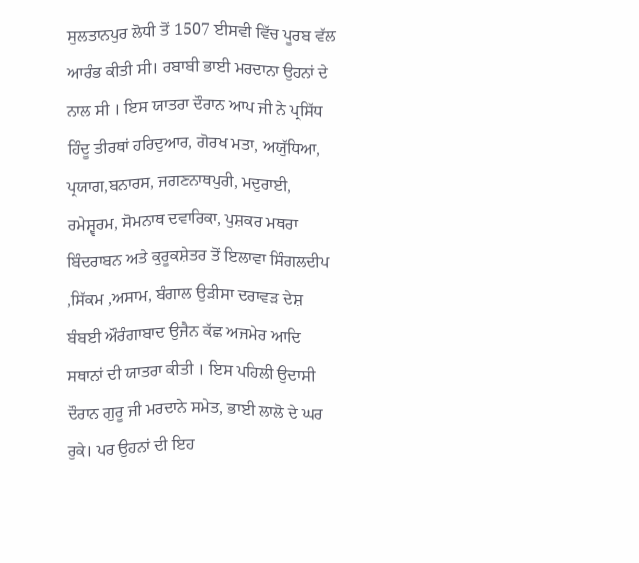ਸੁਲਤਾਨਪੁਰ ਲੋਧੀ ਤੋਂ 1507 ਈਸਵੀ ਵਿੱਚ ਪੂਰਬ ਵੱਲ ਆਰੰਭ ਕੀਤੀ ਸੀ। ਰਬਾਬੀ ਭਾਈ ਮਰਦਾਨਾ ਉਹਨਾਂ ਦੇ ਨਾਲ ਸੀ । ਇਸ ਯਾਤਰਾ ਦੌਰਾਨ ਆਪ ਜੀ ਨੇ ਪ੍ਰਸਿੱਧ ਹਿੰਦੂ ਤੀਰਥਾਂ ਹਰਿਦੁਆਰ, ਗੋਰਖ ਮਤਾ, ਅਯੁੱਧਿਆ, ਪ੍ਰਯਾਗ,ਬਨਾਰਸ, ਜਗਣਨਾਥਪੁਰੀ, ਮਦੁਰਾਈ, ਰਮੇਸ਼੍ਵਰਮ, ਸੋਮਨਾਥ ਦਵਾਰਿਕਾ, ਪੁਸ਼ਕਰ ਮਥਰਾ ਬਿੰਦਰਾਬਨ ਅਤੇ ਕੁਰੂਕਸ਼ੇਤਰ ਤੋਂ ਇਲਾਵਾ ਸਿੰਗਲਦੀਪ ,ਸਿੱਕਮ ,ਅਸਾਮ, ਬੰਗਾਲ ਉੜੀਸਾ ਦਰਾਵੜ ਦੇਸ਼ ਬੰਬਈ ਔਰੰਗਾਬਾਦ ਉਜੈਨ ਕੱਛ ਅਜਮੇਰ ਆਦਿ ਸਥਾਨਾਂ ਦੀ ਯਾਤਰਾ ਕੀਤੀ । ਇਸ ਪਹਿਲੀ ਉਦਾਸੀ ਦੌਰਾਨ ਗੁਰੂ ਜੀ ਮਰਦਾਨੇ ਸਮੇਤ, ਭਾਈ ਲਾਲੋ ਦੇ ਘਰ ਰੁਕੇ। ਪਰ ਉਹਨਾਂ ਦੀ ਇਹ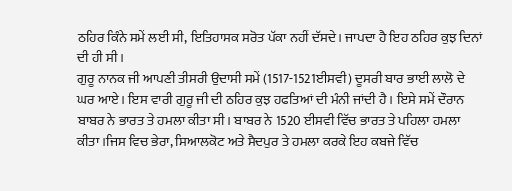ਠਹਿਰ ਕਿੰਨੇ ਸਮੇਂ ਲਈ ਸੀ, ਇਤਿਹਾਸਕ ਸਰੋਤ ਪੱਕਾ ਨਹੀਂ ਦੱਸਦੇ। ਜਾਪਦਾ ਹੈ ਇਹ ਠਹਿਰ ਕੁਝ ਦਿਨਾਂ ਦੀ ਹੀ ਸੀ।
ਗੁਰੂ ਨਾਨਕ ਜੀ ਆਪਣੀ ਤੀਸਰੀ ਉਦਾਸੀ ਸਮੇਂ (1517-1521ਈਸਵੀ) ਦੂਸਰੀ ਬਾਰ ਭਾਈ ਲਾਲੋ ਦੇ ਘਰ ਆਏ। ਇਸ ਵਾਰੀ ਗੁਰੂ ਜੀ ਦੀ ਠਹਿਰ ਕੁਝ ਹਫਤਿਆਂ ਦੀ ਮੰਨੀ ਜਾਂਦੀ ਹੈ। ਇਸੇ ਸਮੇਂ ਦੌਰਾਨ ਬਾਬਰ ਨੇ ਭਾਰਤ ਤੇ ਹਮਲਾ ਕੀਤਾ ਸੀ। ਬਾਬਰ ਨੇ 1520 ਈਸਵੀ ਵਿੱਚ ਭਾਰਤ ਤੇ ਪਹਿਲਾ ਹਮਲਾ ਕੀਤਾ ।ਜਿਸ ਵਿਚ ਭੇਰਾ, ਸਿਆਲਕੋਟ ਅਤੇ ਸੈਦਪੁਰ ਤੇ ਹਮਲਾ ਕਰਕੇ ਇਹ ਕਬਜੇ ਵਿੱਚ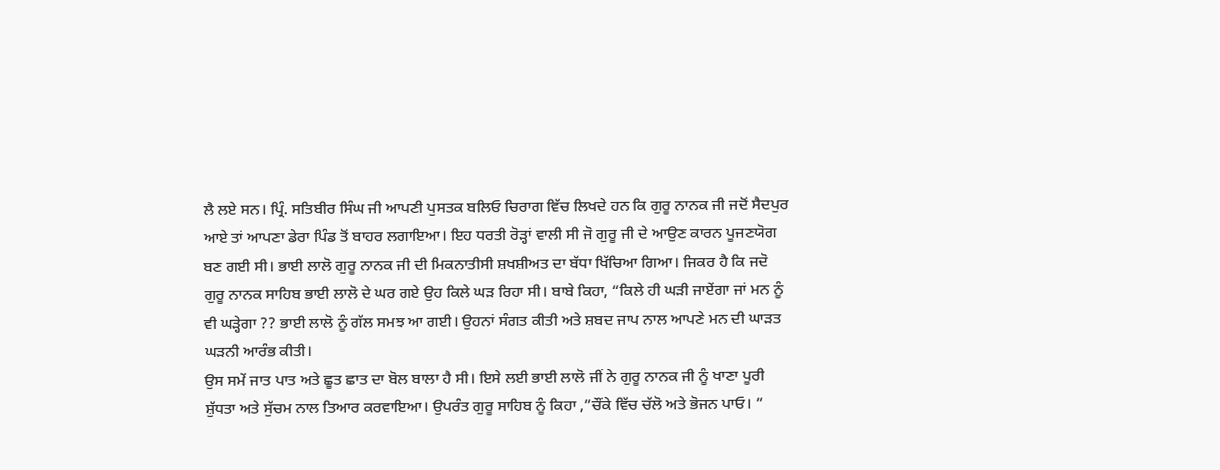ਲੈ ਲਏ ਸਨ। ਪ੍ਰਿੰ. ਸਤਿਬੀਰ ਸਿੰਘ ਜੀ ਆਪਣੀ ਪੁਸਤਕ ਬਲਿਓ ਚਿਰਾਗ ਵਿੱਚ ਲਿਖਦੇ ਹਨ ਕਿ ਗੁਰੂ ਨਾਨਕ ਜੀ ਜਦੋਂ ਸੈਦਪੁਰ ਆਏ ਤਾਂ ਆਪਣਾ ਡੇਰਾ ਪਿੰਡ ਤੋਂ ਬਾਹਰ ਲਗਾਇਆ। ਇਹ ਧਰਤੀ ਰੋੜ੍ਹਾਂ ਵਾਲੀ ਸੀ ਜੋ ਗੁਰੂ ਜੀ ਦੇ ਆਉਣ ਕਾਰਨ ਪੂਜਣਯੋਗ ਬਣ ਗਈ ਸੀ। ਭਾਈ ਲਾਲੋ ਗੁਰੂ ਨਾਨਕ ਜੀ ਦੀ ਮਿਕਨਾਤੀਸੀ ਸ਼ਖਸ਼ੀਅਤ ਦਾ ਬੱਧਾ ਖਿੱਚਿਆ ਗਿਆ। ਜਿਕਰ ਹੈ ਕਿ ਜਦੋ ਗੁਰੂ ਨਾਨਕ ਸਾਹਿਬ ਭਾਈ ਲਾਲੋ ਦੇ ਘਰ ਗਏ ਉਹ ਕਿਲੇ ਘੜ ਰਿਹਾ ਸੀ। ਬਾਬੇ ਕਿਹਾ, “ਕਿਲੇ ਹੀ ਘੜੀ ਜਾਏਂਗਾ ਜਾਂ ਮਨ ਨੂੰ ਵੀ ਘੜ੍ਹੇਗਾ ?? ਭਾਈ ਲਾਲੋ ਨੂੰ ਗੱਲ ਸਮਝ ਆ ਗਈ। ਉਹਨਾਂ ਸੰਗਤ ਕੀਤੀ ਅਤੇ ਸ਼ਬਦ ਜਾਪ ਨਾਲ ਆਪਣੇ ਮਨ ਦੀ ਘਾੜਤ ਘੜਨੀ ਆਰੰਭ ਕੀਤੀ।
ਉਸ ਸਮੇਂ ਜਾਤ ਪਾਤ ਅਤੇ ਛੂਤ ਛਾਤ ਦਾ ਬੋਲ ਬਾਲਾ ਹੈ ਸੀ। ਇਸੇ ਲਈ ਭਾਈ ਲਾਲੋ ਜੀਂ ਨੇ ਗੁਰੂ ਨਾਨਕ ਜੀ ਨੂੰ ਖਾਣਾ ਪੂਰੀ ਸ਼ੁੱਧਤਾ ਅਤੇ ਸੁੱਚਮ ਨਾਲ ਤਿਆਰ ਕਰਵਾਇਆ। ਉਪਰੰਤ ਗੁਰੂ ਸਾਹਿਬ ਨੂੰ ਕਿਹਾ ,”ਚੌਂਕੇ ਵਿੱਚ ਚੱਲੋ ਅਤੇ ਭੋਜਨ ਪਾਓ। ”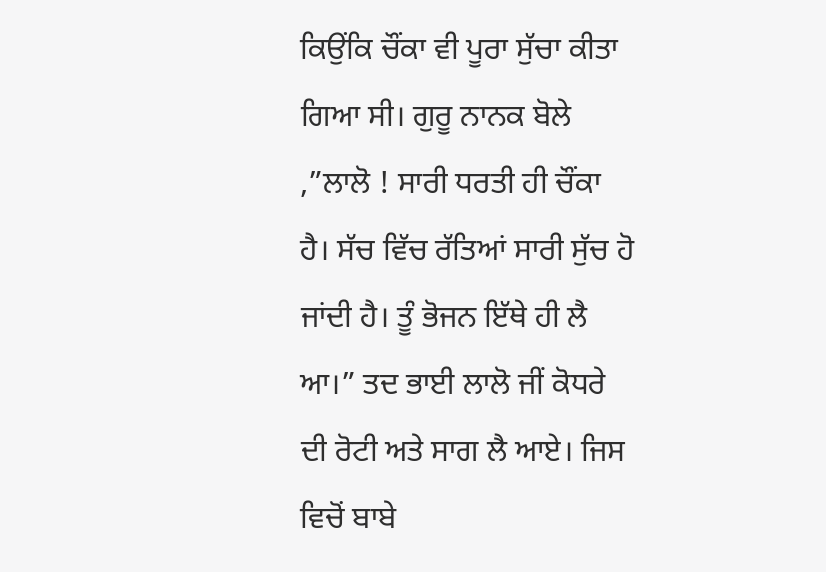ਕਿਉਂਕਿ ਚੌਂਕਾ ਵੀ ਪੂਰਾ ਸੁੱਚਾ ਕੀਤਾ ਗਿਆ ਸੀ। ਗੁਰੂ ਨਾਨਕ ਬੋਲੇ ,”ਲਾਲੋ ! ਸਾਰੀ ਧਰਤੀ ਹੀ ਚੌਂਕਾ ਹੈ। ਸੱਚ ਵਿੱਚ ਰੱਤਿਆਂ ਸਾਰੀ ਸੁੱਚ ਹੋ ਜਾਂਦੀ ਹੈ। ਤੂੰ ਭੋਜਨ ਇੱਥੇ ਹੀ ਲੈ ਆ।” ਤਦ ਭਾਈ ਲਾਲੋ ਜੀਂ ਕੋਧਰੇ ਦੀ ਰੋਟੀ ਅਤੇ ਸਾਗ ਲੈ ਆਏ। ਜਿਸ ਵਿਚੋਂ ਬਾਬੇ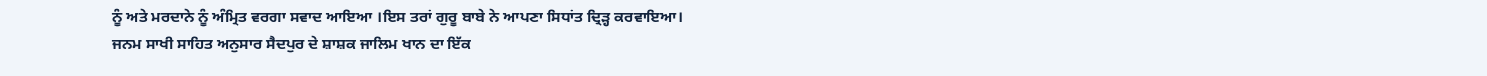ਨੂੰ ਅਤੇ ਮਰਦਾਨੇ ਨੂੰ ਅੰਮ੍ਰਿਤ ਵਰਗਾ ਸਵਾਦ ਆਇਆ ।ਇਸ ਤਰਾਂ ਗੁਰੂ ਬਾਬੇ ਨੇ ਆਪਣਾ ਸਿਧਾਂਤ ਦ੍ਰਿੜ੍ਹ ਕਰਵਾਇਆ।
ਜਨਮ ਸਾਖੀ ਸਾਹਿਤ ਅਨੁਸਾਰ ਸੈਦਪੁਰ ਦੇ ਸ਼ਾਸ਼ਕ ਜਾਲਿਮ ਖਾਨ ਦਾ ਇੱਕ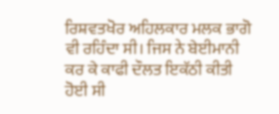ਰਿਸ਼ਵਤਖੋਰ ਅਹਿਲਕਾਰ ਮਲਕ ਭਾਗੋ ਵੀ ਰਹਿੰਦਾ ਸੀ। ਜਿਸ ਨੇ ਬੇਈਮਾਨੀ ਕਰ ਕੇ ਕਾਫੀ ਦੌਲਤ ਇਕੱਠੀ ਕੀਤੀ ਹੋਈ ਸੀ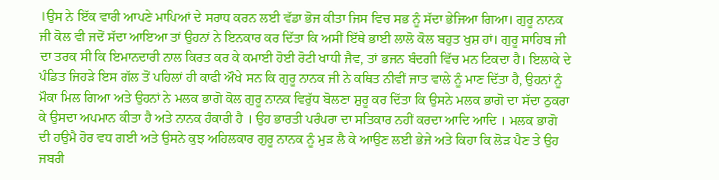।ਉਸ ਨੇ ਇੱਕ ਵਾਰੀ ਆਪਣੇ ਮਾਪਿਆਂ ਦੇ ਸਰਾਧ ਕਰਨ ਲਈ ਵੱਡਾ ਭੋਜ ਕੀਤਾ ਜਿਸ ਵਿਚ ਸਭ ਨੂੰ ਸੱਦਾ ਭੇਜਿਆ ਗਿਆ। ਗੁਰੂ ਨਾਨਕ ਜੀ ਕੋਲ ਵੀ ਜਦੋਂ ਸੱਦਾ ਆਇਆ ਤਾਂ ਉਹਨਾਂ ਨੇ ਇਨਕਾਰ ਕਰ ਦਿੱਤਾ ਕਿ ਅਸੀਂ ਇੱਥੇ ਭਾਈ ਲਾਲੋ ਕੋਲ ਬਹੁਤ ਖੁਸ਼ ਹਾਂ। ਗੁਰੂ ਸਾਹਿਬ ਜੀ ਦਾ ਤਰਕ ਸੀ ਕਿ ਇਮਾਨਦਾਰੀ ਨਾਲ ਕਿਰਤ ਕਰ ਕੇ ਕਮਾਈ ਹੋਈ ਰੋਟੀ ਖਾਧੀ ਜੈਵ, ਤਾਂ ਭਜਨ ਬੰਦਗੀ ਵਿੱਚ ਮਨ ਟਿਕਦਾ ਹੈ। ਇਲਾਕੇ ਦੇ ਪੰਡਿਤ ਜਿਹੜੇ ਇਸ ਗੱਲ ਤੋਂ ਪਹਿਲਾਂ ਹੀ ਕਾਫੀ ਔਖੇ ਸਨ ਕਿ ਗੁਰੂ ਨਾਨਕ ਜੀ ਨੇ ਕਥਿਤ ਨੀਵੀਂ ਜਾਤ ਵਾਲੇ ਨੂੰ ਮਾਣ ਦਿੱਤਾ ਹੈ, ਉਹਨਾਂ ਨੂੰ ਮੌਕਾ ਮਿਲ ਗਿਆ ਅਤੇ ਉਹਨਾਂ ਨੇ ਮਲਕ ਭਾਗੋ ਕੋਲ ਗੁਰੂ ਨਾਨਕ ਵਿਰੁੱਧ ਬੋਲਣਾ ਸ਼ੁਰੂ ਕਰ ਦਿੱਤਾ ਕਿ ਉਸਨੇ ਮਲਕ ਭਾਗੋ ਦਾ ਸੱਦਾ ਠੁਕਰਾ ਕੇ ਉਸਦਾ ਅਪਮਾਨ ਕੀਤਾ ਹੈ ਅਤੇ ਨਾਨਕ ਹੰਕਾਰੀ ਹੈ । ਉਹ ਭਾਰਤੀ ਪਰੰਪਰਾ ਦਾ ਸਤਿਕਾਰ ਨਹੀਂ ਕਰਦਾ ਆਦਿ ਆਦਿ । ਮਲਕ ਭਾਗੋ ਦੀ ਹਉਮੈ ਹੋਰ ਵਧ ਗਈ ਅਤੇ ਉਸਨੇ ਕੁਝ ਅਹਿਲਕਾਰ ਗੁਰੂ ਨਾਨਕ ਨੂੰ ਮੁੜ ਲੈ ਕੇ ਆਉਣ ਲਈ ਭੇਜੇ ਅਤੇ ਕਿਹਾ ਕਿ ਲੋੜ ਪੈਣ ਤੇ ਉਹ ਜਬਰੀ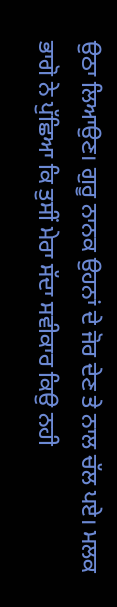ਉਠਾ ਲਿਆਉਣ। ਗੁਰੂ ਨਾਨਕ ਉਹਨਾਂ ਦੇ ਜੋਰ ਦੇਣ ਤੇ ਨਾਲ ਚੱਲ ਪਏ। ਮਲਕ ਭਾਗੋ ਨੇ ਪੁੱਛਿਆ ਕਿ ਤੁਸੀਂ ਮੇਰਾ ਸੱਦਾ ਸਵੀਕਾਰ ਕਿਉ ਨਹੀ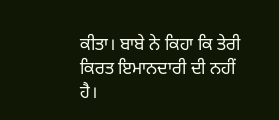ਕੀਤਾ। ਬਾਬੇ ਨੇ ਕਿਹਾ ਕਿ ਤੇਰੀ ਕਿਰਤ ਇਮਾਨਦਾਰੀ ਦੀ ਨਹੀਂ ਹੈ।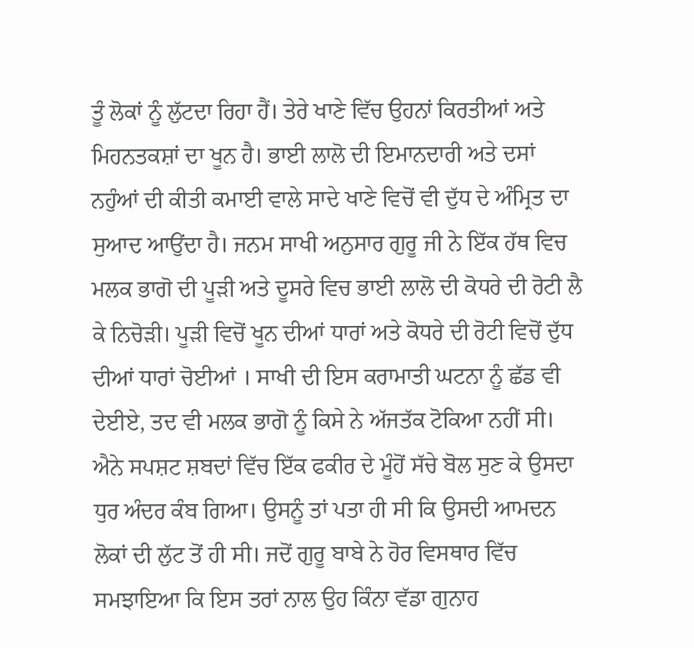ਤੂੰ ਲੋਕਾਂ ਨੂੰ ਲੁੱਟਦਾ ਰਿਹਾ ਹੈਂ। ਤੇਰੇ ਖਾਣੇ ਵਿੱਚ ਉਹਨਾਂ ਕਿਰਤੀਆਂ ਅਤੇ ਮਿਹਨਤਕਸ਼ਾਂ ਦਾ ਖੂਨ ਹੈ। ਭਾਈ ਲਾਲੋ ਦੀ ਇਮਾਨਦਾਰੀ ਅਤੇ ਦਸਾਂ ਨਹੁੰਆਂ ਦੀ ਕੀਤੀ ਕਮਾਈ ਵਾਲੇ ਸਾਦੇ ਖਾਣੇ ਵਿਚੋਂ ਵੀ ਦੁੱਧ ਦੇ ਅੰਮ੍ਰਿਤ ਦਾ ਸੁਆਦ ਆਉਂਦਾ ਹੈ। ਜਨਮ ਸਾਖੀ ਅਨੁਸਾਰ ਗੁਰੂ ਜੀ ਨੇ ਇੱਕ ਹੱਥ ਵਿਚ ਮਲਕ ਭਾਗੋ ਦੀ ਪੂੜੀ ਅਤੇ ਦੂਸਰੇ ਵਿਚ ਭਾਈ ਲਾਲੋ ਦੀ ਕੋਧਰੇ ਦੀ ਰੋਟੀ ਲੈ ਕੇ ਨਿਚੋੜੀ। ਪੂੜੀ ਵਿਚੋਂ ਖੂਨ ਦੀਆਂ ਧਾਰਾਂ ਅਤੇ ਕੋਧਰੇ ਦੀ ਰੋਟੀ ਵਿਚੋਂ ਦੁੱਧ ਦੀਆਂ ਧਾਰਾਂ ਚੋਈਆਂ । ਸਾਖੀ ਦੀ ਇਸ ਕਰਾਮਾਤੀ ਘਟਨਾ ਨੂੰ ਛੱਡ ਵੀ ਦੇਈਏ, ਤਦ ਵੀ ਮਲਕ ਭਾਗੋ ਨੂੰ ਕਿਸੇ ਨੇ ਅੱਜਤੱਕ ਟੋਕਿਆ ਨਹੀਂ ਸੀ। ਐਨੇ ਸਪਸ਼ਟ ਸ਼ਬਦਾਂ ਵਿੱਚ ਇੱਕ ਫਕੀਰ ਦੇ ਮੂੰਹੋਂ ਸੱਚੇ ਬੋਲ ਸੁਣ ਕੇ ਉਸਦਾ ਧੁਰ ਅੰਦਰ ਕੰਬ ਗਿਆ। ਉਸਨੂੰ ਤਾਂ ਪਤਾ ਹੀ ਸੀ ਕਿ ਉਸਦੀ ਆਮਦਨ ਲੋਕਾਂ ਦੀ ਲੁੱਟ ਤੋਂ ਹੀ ਸੀ। ਜਦੋਂ ਗੁਰੂ ਬਾਬੇ ਨੇ ਹੋਰ ਵਿਸਥਾਰ ਵਿੱਚ ਸਮਝਾਇਆ ਕਿ ਇਸ ਤਰਾਂ ਨਾਲ ਉਹ ਕਿੰਨਾ ਵੱਡਾ ਗੁਨਾਹ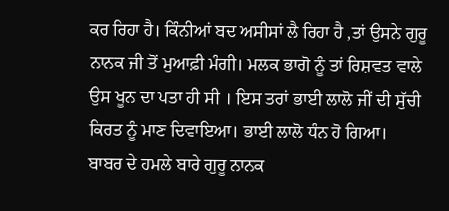ਕਰ ਰਿਹਾ ਹੈ। ਕਿੰਨੀਆਂ ਬਦ ਅਸੀਸਾਂ ਲੈ ਰਿਹਾ ਹੈ ,ਤਾਂ ਉਸਨੇ ਗੁਰੂ ਨਾਨਕ ਜੀ ਤੋਂ ਮੁਆਫ਼ੀ ਮੰਗੀ। ਮਲਕ ਭਾਗੋ ਨੂੰ ਤਾਂ ਰਿਸ਼ਵਤ ਵਾਲੇ ਉਸ ਖੂਨ ਦਾ ਪਤਾ ਹੀ ਸੀ । ਇਸ ਤਰਾਂ ਭਾਈ ਲਾਲੋ ਜੀਂ ਦੀ ਸੁੱਚੀ ਕਿਰਤ ਨੂੰ ਮਾਣ ਦਿਵਾਇਆ। ਭਾਈ ਲਾਲੋ ਧੰਨ ਹੋ ਗਿਆ।
ਬਾਬਰ ਦੇ ਹਮਲੇ ਬਾਰੇ ਗੁਰੂ ਨਾਨਕ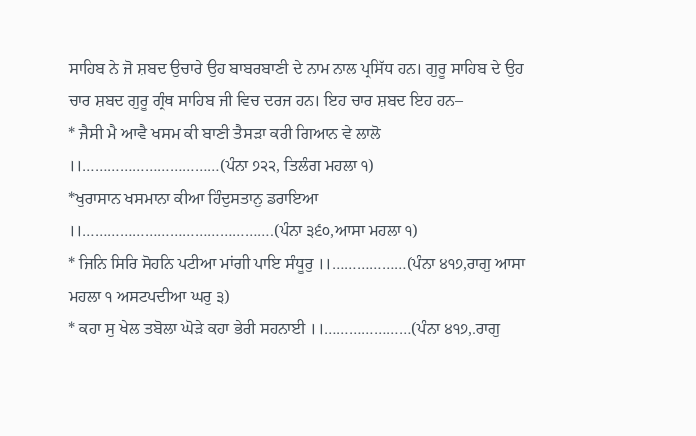ਸਾਹਿਬ ਨੇ ਜੋ ਸ਼ਬਦ ਉਚਾਰੇ ਉਹ ਬਾਬਰਬਾਣੀ ਦੇ ਨਾਮ ਨਾਲ ਪ੍ਰਸਿੱਧ ਹਨ। ਗੁਰੂ ਸਾਹਿਬ ਦੇ ਉਹ ਚਾਰ ਸ਼ਬਦ ਗੁਰੂ ਗ੍ਰੰਥ ਸਾਹਿਬ ਜੀ ਵਿਚ ਦਰਜ ਹਨ। ਇਹ ਚਾਰ ਸ਼ਬਦ ਇਹ ਹਨ–
* ਜੈਸੀ ਮੈ ਆਵੈ ਖਸਮ ਕੀ ਬਾਣੀ ਤੈਸੜਾ ਕਰੀ ਗਿਆਨ ਵੇ ਲਾਲੋ ।।……………………………(ਪੰਨਾ ੭੨੨, ਤਿਲੰਗ ਮਹਲਾ ੧)
*ਖੁਰਾਸਾਨ ਖਸਮਾਨਾ ਕੀਆ ਹਿੰਦੁਸਤਾਨੁ ਡਰਾਇਆ ।।……………………………………….(ਪੰਨਾ ੩੬੦,ਆਸਾ ਮਹਲਾ ੧)
* ਜਿਨਿ ਸਿਰਿ ਸੋਹਨਿ ਪਟੀਆ ਮਾਂਗੀ ਪਾਇ ਸੰਧੂਰੁ ।।………………(ਪੰਨਾ ੪੧੭,ਰਾਗੁ ਆਸਾ ਮਹਲਾ ੧ ਅਸਟਪਦੀਆ ਘਰੁ ੩)
* ਕਹਾ ਸੁ ਖੇਲ ਤਬੋਲਾ ਘੋੜੇ ਕਹਾ ਭੇਰੀ ਸਹਨਾਈ ।।…………………(ਪੰਨਾ ੪੧੭,.ਰਾਗੁ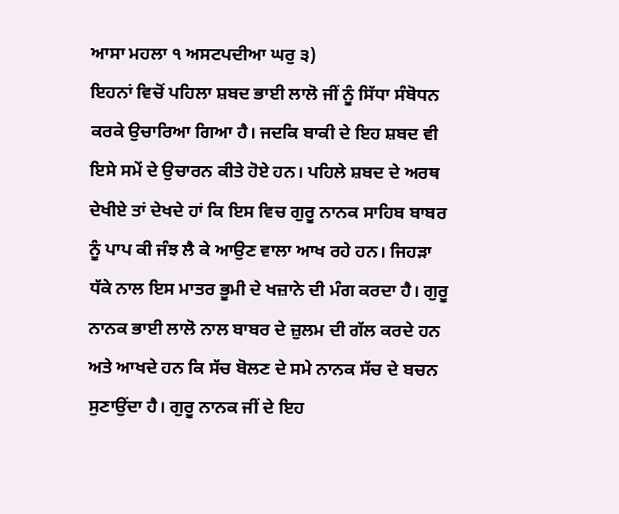ਆਸਾ ਮਹਲਾ ੧ ਅਸਟਪਦੀਆ ਘਰੁ ੩)
ਇਹਨਾਂ ਵਿਚੋਂ ਪਹਿਲਾ ਸ਼ਬਦ ਭਾਈ ਲਾਲੋ ਜੀਂ ਨੂੰ ਸਿੱਧਾ ਸੰਬੋਧਨ ਕਰਕੇ ਉਚਾਰਿਆ ਗਿਆ ਹੈ। ਜਦਕਿ ਬਾਕੀ ਦੇ ਇਹ ਸ਼ਬਦ ਵੀ ਇਸੇ ਸਮੇਂ ਦੇ ਉਚਾਰਨ ਕੀਤੇ ਹੋਏ ਹਨ। ਪਹਿਲੇ ਸ਼ਬਦ ਦੇ ਅਰਥ ਦੇਖੀਏ ਤਾਂ ਦੇਖਦੇ ਹਾਂ ਕਿ ਇਸ ਵਿਚ ਗੁਰੂ ਨਾਨਕ ਸਾਹਿਬ ਬਾਬਰ ਨੂੰ ਪਾਪ ਕੀ ਜੰਝ ਲੈ ਕੇ ਆਉਣ ਵਾਲਾ ਆਖ ਰਹੇ ਹਨ। ਜਿਹੜਾ ਧੱਕੇ ਨਾਲ ਇਸ ਮਾਤਰ ਭੂਮੀ ਦੇ ਖਜ਼ਾਨੇ ਦੀ ਮੰਗ ਕਰਦਾ ਹੈ। ਗੁਰੂ ਨਾਨਕ ਭਾਈ ਲਾਲੋ ਨਾਲ ਬਾਬਰ ਦੇ ਜ਼ੁਲਮ ਦੀ ਗੱਲ ਕਰਦੇ ਹਨ ਅਤੇ ਆਖਦੇ ਹਨ ਕਿ ਸੱਚ ਬੋਲਣ ਦੇ ਸਮੇ ਨਾਨਕ ਸੱਚ ਦੇ ਬਚਨ ਸੁਣਾਉਂਦਾ ਹੈ। ਗੁਰੂ ਨਾਨਕ ਜੀਂ ਦੇ ਇਹ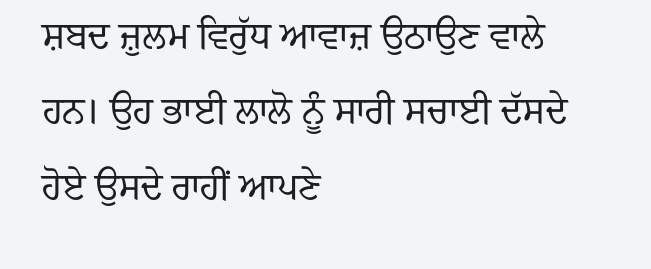ਸ਼ਬਦ ਜ਼ੁਲਮ ਵਿਰੁੱਧ ਆਵਾਜ਼ ਉਠਾਉਣ ਵਾਲੇ ਹਨ। ਉਹ ਭਾਈ ਲਾਲੋ ਨੂੰ ਸਾਰੀ ਸਚਾਈ ਦੱਸਦੇ ਹੋਏ ਉਸਦੇ ਰਾਹੀਂ ਆਪਣੇ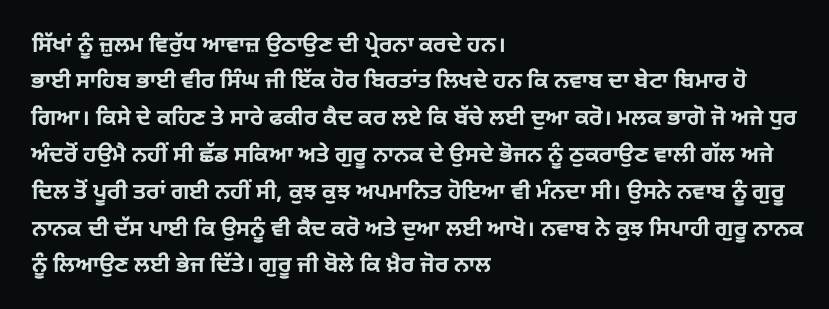ਸਿੱਖਾਂ ਨੂੰ ਜ਼ੁਲਮ ਵਿਰੁੱਧ ਆਵਾਜ਼ ਉਠਾਉਣ ਦੀ ਪ੍ਰੇਰਨਾ ਕਰਦੇ ਹਨ।
ਭਾਈ ਸਾਹਿਬ ਭਾਈ ਵੀਰ ਸਿੰਘ ਜੀ ਇੱਕ ਹੋਰ ਬਿਰਤਾਂਤ ਲਿਖਦੇ ਹਨ ਕਿ ਨਵਾਬ ਦਾ ਬੇਟਾ ਬਿਮਾਰ ਹੋ ਗਿਆ। ਕਿਸੇ ਦੇ ਕਹਿਣ ਤੇ ਸਾਰੇ ਫਕੀਰ ਕੈਦ ਕਰ ਲਏ ਕਿ ਬੱਚੇ ਲਈ ਦੁਆ ਕਰੋ। ਮਲਕ ਭਾਗੋ ਜੋ ਅਜੇ ਧੁਰ ਅੰਦਰੋਂ ਹਉਮੈ ਨਹੀਂ ਸੀ ਛੱਡ ਸਕਿਆ ਅਤੇ ਗੁਰੂ ਨਾਨਕ ਦੇ ਉਸਦੇ ਭੋਜਨ ਨੂੰ ਠੁਕਰਾਉਣ ਵਾਲੀ ਗੱਲ ਅਜੇ ਦਿਲ ਤੋਂ ਪੂਰੀ ਤਰਾਂ ਗਈ ਨਹੀਂ ਸੀ, ਕੁਝ ਕੁਝ ਅਪਮਾਨਿਤ ਹੋਇਆ ਵੀ ਮੰਨਦਾ ਸੀ। ਉਸਨੇ ਨਵਾਬ ਨੂੰ ਗੁਰੂ ਨਾਨਕ ਦੀ ਦੱਸ ਪਾਈ ਕਿ ਉਸਨੂੰ ਵੀ ਕੈਦ ਕਰੋ ਅਤੇ ਦੁਆ ਲਈ ਆਖੋ। ਨਵਾਬ ਨੇ ਕੁਝ ਸਿਪਾਹੀ ਗੁਰੂ ਨਾਨਕ ਨੂੰ ਲਿਆਉਣ ਲਈ ਭੇਜ ਦਿੱਤੇ। ਗੁਰੂ ਜੀ ਬੋਲੇ ਕਿ ਖ਼ੈਰ ਜੋਰ ਨਾਲ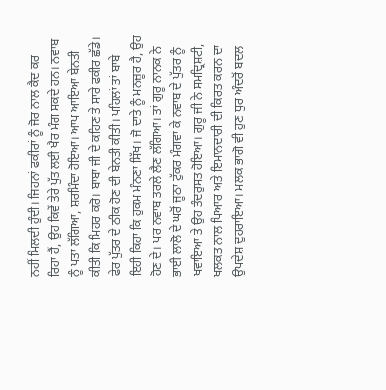ਨਹੀਂ ਮਿਲਦੀ ਹੁੰਦੀ। ਜਿਹਨਾਂ ਫਕੀਰਾਂ ਨੂੰ ਜੋਰ ਨਾਲ ਕੈਦ ਕਰ ਰਿਹਾ ਹੈਂ, ਉਹ ਕਿਵੇਂ ਤੇਰੇ ਪੁੱਤ ਲਈ ਖੈਰ ਮੰਗ ਸਕਦੇ ਹਨ। ਨਵਾਬ ਨੂੰ ਪਤਾ ਲੱਗਿਆ, ਸ਼ਰਮਿੰਦਾ ਹੋਇਆ। ਆਪ ਆਇਆ ਬੇਨਤੀ ਕੀਤੀ ਕਿ ਮਿਹਰ ਕਰੋ। ਬਾਬਾ ਜੀ ਦੇ ਕਹਿਣ ਤੇ ਸਾਰੇ ਫਕੀਰ ਛੱਡੇ। ਫੇਰ ਪੁੱਤਰ ਦੇ ਠੀਕ ਹੋਣ ਦੀ ਬੇਨਤੀ ਕੀਤੀ। ਪਹਿਲਾਂ ਤਾਂ ਬਾਬੇ ਇਹੀ ਕਿਹਾ ਕਿ ਹੁਕਮ ਮੰਨਣਾ ਸਿੱਖ। ਜੋ ਦਾਤੇ ਨੂੰ ਮਨਜ਼ੂਰ ਹੈ, ਉਹ ਹੋਣ ਦੇ। ਪਰ ਨਵਾਬ ਤਰਲੇ ਲੈਣ ਲੱਗਿਆ। ਤਾਂ ਗੁਰੂ ਨਾਨਕ ਨੇ ਭਾਈ ਲਾਲੋ ਦੇ ਘਰੋਂ ਜੂਠਾ ਟੁੱਕਰ ਮੰਗਵਾ ਕੇ ਨਵਾਬ ਦੇ ਪੁੱਤਰ ਨੂੰ ਖਵਾਇਆ ਤੇ ਉਹ ਤੰਦਰੁਸਤ ਹੋਇਆ। ਗੁਰੂ ਜੀ ਨੇ ਸਮਦ੍ਰਿਸ਼ਟੀ, ਖਲਕਤ ਨਾਲ ਪਿਆਰ ਅਤੇ ਇਮਾਨਦਾਰੀ ਦੀ ਕਿਰਤ ਕਰਨ ਦਾ ਉਪਦੇਸ਼ ਦੁਹਰਾਇਆ। ਮਲਕ ਭਾਗੋ ਵੀ ਹੁਣ ਧੁਰ ਅੰਦਰੋਂ ਬਦਲ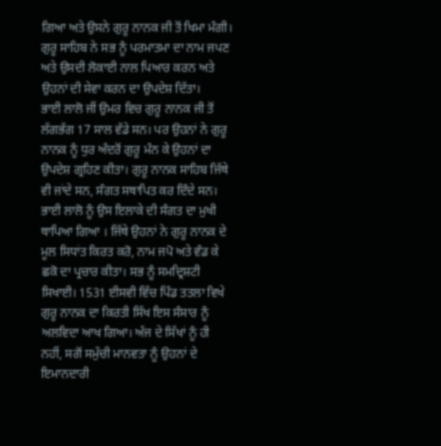ਗਿਆ ਅਤੇ ਉਸਨੇ ਗੁਰੂ ਨਾਨਕ ਜੀ ਤੋਂ ਖਿਮਾ ਮੰਗੀ। ਗੁਰੂ ਸਾਹਿਬ ਨੇ ਸਭ ਨੂੰ ਪਰਮਾਤਮਾ ਦਾ ਨਾਮ ਜਪਣ ਅਤੇ ਉਸਦੀ ਲੋਕਾਈ ਨਾਲ ਪਿਆਰ ਕਰਨ ਅਤੇ ਉਹਨਾਂ ਦੀ ਸੇਵਾ ਕਰਨ ਦਾ ਉਪਦੇਸ਼ ਦਿੱਤਾ।
ਭਾਈ ਲਾਲੋ ਜੀਂ ਉਮਰ ਵਿਚ ਗੁਰੂ ਨਾਨਕ ਜੀ ਤੋਂ ਲੱਗਭੱਗ 17 ਸਾਲ ਵੱਡੇ ਸਨ। ਪਰ ਉਹਨਾਂ ਨੇ ਗੁਰੂ ਨਾਨਕ ਨੂੰ ਧੁਰ ਅੰਦਰੋਂ ਗੁਰੂ ਮੰਨ ਕੇ ਉਹਨਾਂ ਦਾ ਉਪਦੇਸ਼ ਗ੍ਰਹਿਣ ਕੀਤਾ। ਗੁਰੂ ਨਾਨਕ ਸਾਹਿਬ ਜਿੱਥੇ ਵੀ ਜਾਂਦੇ ਸਨ, ਸੰਗਤ ਸਥਾਪਿਤ ਕਰ ਦਿੰਦੇ ਸਨ। ਭਾਈ ਲਾਲੋ ਨੂੰ ਉਸ ਇਲਾਕੇ ਦੀ ਸੰਗਤ ਦਾ ਮੁਖੀ ਥਾਪਿਆ ਗਿਆ । ਜਿੱਥੇ ਉਹਨਾਂ ਨੇ ਗੁਰੂ ਨਾਨਕ ਦੇ ਮੂਲ ਸਿਧਾਂਤ ਕਿਰਤ ਕਰੋ, ਨਾਮ ਜਪੋ ਅਤੇ ਵੰਡ ਕੇ ਛਕੋ ਦਾ ਪ੍ਰਚਾਰ ਕੀਤਾ। ਸਭ ਨੂੰ ਸਮਦ੍ਰਿਸ਼ਟੀ ਸਿਖਾਈ। 1531 ਈਸਵੀ ਵਿੱਚ ਪਿੰਡ ਤਤਲਾ ਵਿਖੇ ਗੁਰੂ ਨਾਨਕ ਦਾ ਕਿਰਤੀ ਸਿੱਖ ਇਸ ਸੰਸਾਰ ਨੂੰ ਅਲਵਿਦਾ ਆਖ ਗਿਆ। ਅੱਜ ਦੇ ਸਿੱਖਾਂ ਨੂੰ ਹੀ ਨਹੀਂ, ਸਗੋਂ ਸਮੁੱਚੀ ਮਾਨਵਤਾ ਨੂੰ ਉਹਨਾਂ ਦੇ ਇਮਾਨਦਾਰੀ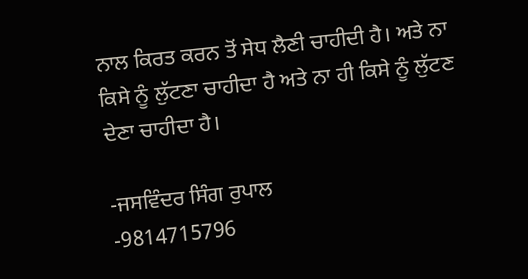ਨਾਲ ਕਿਰਤ ਕਰਨ ਤੋਂ ਸੇਧ ਲੈਣੀ ਚਾਹੀਦੀ ਹੈ। ਅਤੇ ਨਾ ਕਿਸੇ ਨੂੰ ਲੁੱਟਣਾ ਚਾਹੀਦਾ ਹੈ ਅਤੇ ਨਾ ਹੀ ਕਿਸੇ ਨੂੰ ਲੁੱਟਣ ਦੇਣਾ ਚਾਹੀਦਾ ਹੈ।

-ਜਸਵਿੰਦਰ ਸਿੰਗ ਰੁਪਾਲ
-9814715796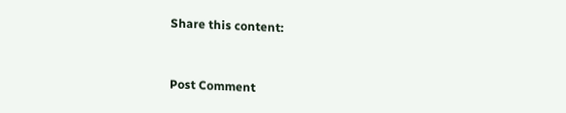Share this content:


Post Comment